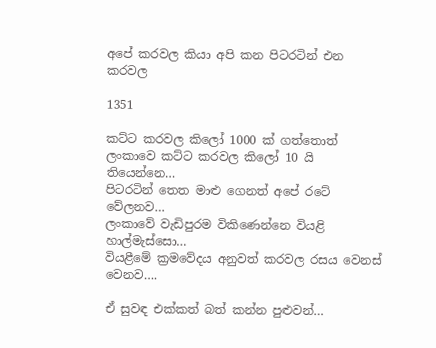අපේ කරවල කියා අපි කන පිටරටින් එන කරවල

1351

කට්ට කරවල කිලෝ 1000 ක් ගත්තොත් ලංකාවෙ කට්ට කරවල කිලෝ 10 යි තියෙන්නෙ…
පිටරටින් තෙත මාළු ගෙනත් අපේ රටේ වේලනව…
ලංකාවේ වැඩිපුරම විකිණෙන්නෙ වියළි හාල්මැස්සො…
වියළීමේ ක්‍රමවේදය අනුවත් කරවල රසය වෙනස් වෙනව….

ඒ සුවඳ එක්කත් බත් කන්න පුළුවන්…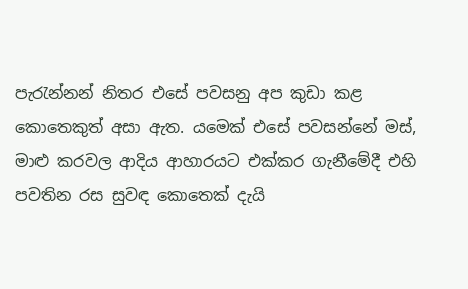පැරැන්නන් නිතර එසේ පවසනු අප කුඩා කළ කොතෙකුත් අසා ඇත. යමෙක් එසේ පවසන්නේ මස්, මාළු කරවල ආදිය ආහාරයට එක්කර ගැනීමේදී එහි පවතින රස සුවඳ කොතෙක් දැයි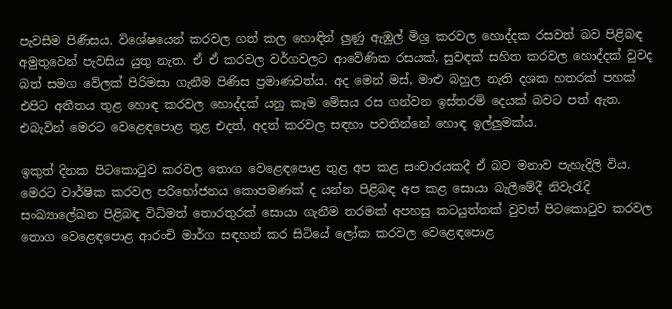පැවසීම පිණිසය. විශේෂයෙන් කරවල ගත් කල හොඳින් ලුණු ඇඹුල් මිශ්‍ර කරවල හොද්දක රසවත් බව පිළිබඳ අමුතුවෙන් පැවසිය යුතු නැත. ඒ ඒ කරවල වර්ගවලට ආවේණික රසයක්, සුවඳක් සහිත කරවල හොද්දක් වුවද බත් සමග වේලක් පිරිමසා ගැනීම පිණිස ප්‍රමාණවත්ය. අද මෙන් මස්, මාළු බහුල නැති දශක හතරක් පහක් එපිට අතීතය තුළ හොඳ කරවල හොද්දක් යනු කෑම මේසය රස ගන්වන ඉස්තරම් දෙයක් බවට පත් ඇත. එබැවින් මෙරට වෙළෙඳපොළ තුළ එදත්, අදත් කරවල සඳහා පවතින්නේ හොඳ ඉල්ලුමක්ය.

ඉකුත් දිනක පිටකොටුව කරවල තොග වෙළෙඳපොළ තුළ අප කළ සංචාරයකදී ඒ බව මනාව පැහැදිලි විය. මෙරට වාර්ෂික කරවල පරිභෝජනය කොපමණක් ද යන්න පිළිබඳ අප කළ සොයා බැලීමේදී නිවැරැදි සංඛ්‍යාලේඛන පිළිබඳ විධිමත් තොරතුරක් සොයා ගැනීම තරමක් අපහසු කටයුත්තක් වුවත් පිටකොටුව කරවල තොග වෙළෙඳපොළ ආරංචි මාර්ග සඳහන් කර සිටියේ ලෝක කරවල වෙළෙඳපොළ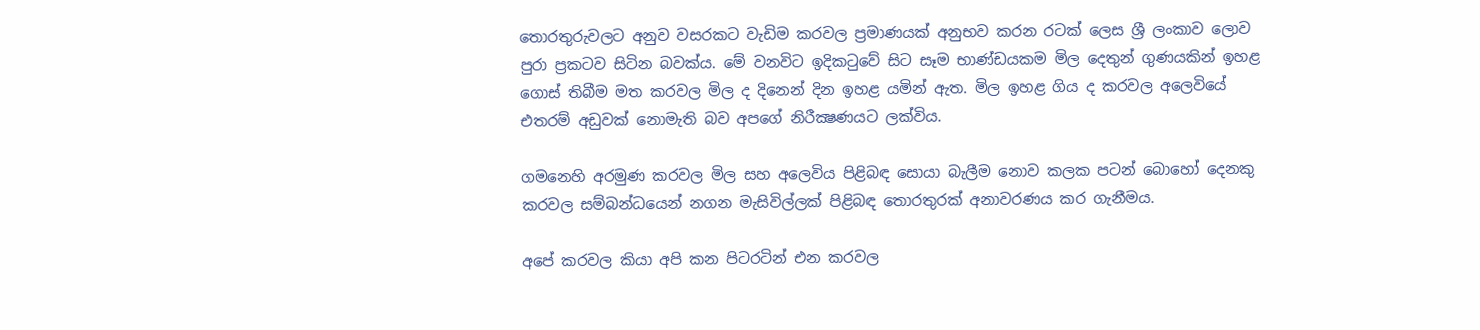තොරතුරුවලට අනුව වසරකට වැඩිම කරවල ප්‍රමාණයක් අනුභව කරන රටක් ලෙස ශ්‍රී ලංකාව ලොව පුරා ප්‍රකටව සිටින බවක්ය. මේ වනවිට ඉදිකටුවේ සිට සෑම භාණ්ඩයකම මිල දෙතුන් ගුණයකින් ඉහළ ගොස් තිබීම මත කරවල මිල ද දිනෙන් දින ඉහළ යමින් ඇත. මිල ඉහළ ගිය ද කරවල අලෙවියේ එතරම් අඩුවක් නොමැති බව අපගේ නිරීක්‍ෂණයට ලක්විය.

ගමනෙහි අරමුණ කරවල මිල සහ අලෙවිය පිළිබඳ සොයා බැලීම නොව කලක පටන් බොහෝ දෙනකු කරවල සම්බන්ධයෙන් නගන මැසිවිල්ලක් පිළිබඳ තොරතුරක් අනාවරණය කර ගැනීමය.

අපේ කරවල කියා අපි කන පිටරටින් එන කරවල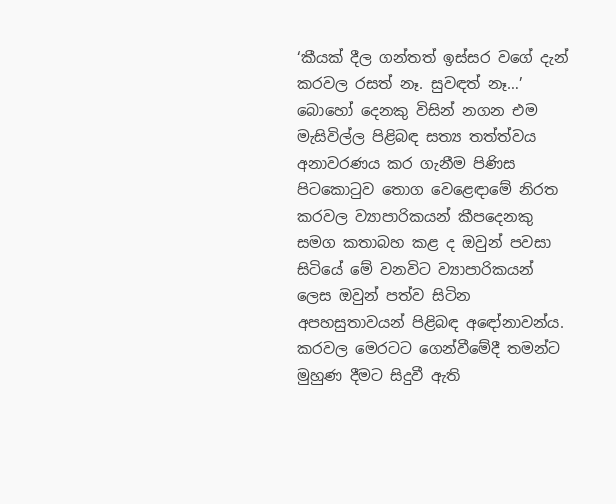‘කීයක් දීල ගන්තත් ඉස්සර වගේ දැන් කරවල රසත් නෑ. සුවඳත් නෑ…’ බොහෝ දෙනකු විසින් නගන එම මැසිවිල්ල පිළිබඳ සත්‍ය තත්ත්වය අනාවරණය කර ගැනීම පිණිස පිටකොටුව තොග වෙළෙඳාමේ නිරත කරවල ව්‍යාපාරිකයන් කීපදෙනකු සමග කතාබහ කළ ද ඔවුන් පවසා සිටියේ මේ වනවිට ව්‍යාපාරිකයන් ලෙස ඔවුන් පත්ව සිටින අපහසුතාවයන් පිළිබඳ අඳෝනාවන්ය. කරවල මෙරටට ගෙන්වීමේදී තමන්ට මුහුණ දීමට සිදුවී ඇති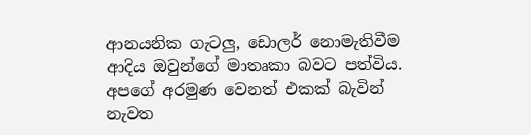ආනයනික ගැටලු, ඩොලර් නොමැතිවීම ආදිය ඔවුන්ගේ මාතෘකා බවට පත්විය. අපගේ අරමුණ වෙනත් එකක් බැවින් නැවත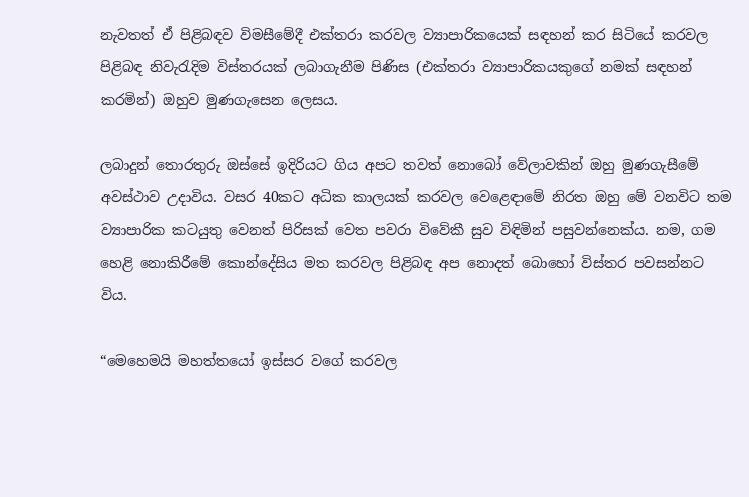නැවතත් ඒ පිළිබඳව විමසීමේදී එක්තරා කරවල ව්‍යාපාරිකයෙක් සඳහන් කර සිටියේ කරවල පිළිබඳ නිවැරැදිම විස්තරයක් ලබාගැනීම පිණිස (එක්තරා ව්‍යාපාරිකයකුගේ නමක් සඳහන් කරමින්) ඔහුව මුණගැසෙන ලෙසය.

ලබාදුන් තොරතුරු ඔස්සේ ඉදිරියට ගිය අපට තවත් නොබෝ වේලාවකින් ඔහු මුණගැසීමේ අවස්ථාව උදාවිය. වසර 40කට අධික කාලයක් කරවල වෙළෙඳාමේ නිරත ඔහු මේ වනවිට තම ව්‍යාපාරික කටයුතු වෙනත් පිරිසක් වෙත පවරා විවේකී සුව විඳිමින් පසුවන්නෙක්ය. නම, ගම හෙළි නොකිරීමේ කොන්දේසිය මත කරවල පිළිබඳ අප නොදත් බොහෝ විස්තර පවසන්නට විය.

“මෙහෙමයි මහත්තයෝ ඉස්සර වගේ කරවල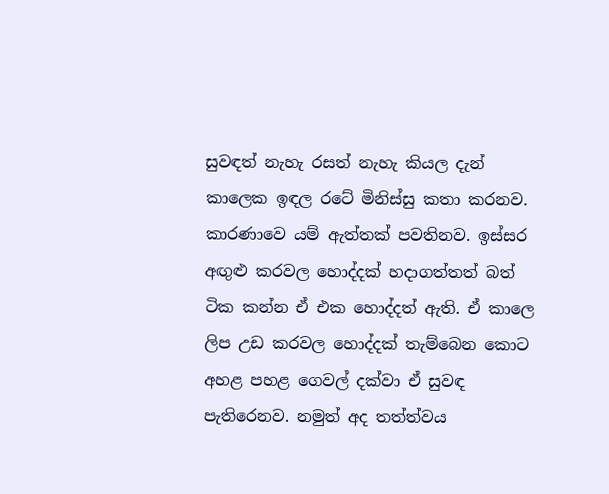සුවඳත් නැහැ රසත් නැහැ කියල දැන් කාලෙක ඉඳල රටේ මිනිස්සු කතා කරනව. කාරණාවෙ යම් ඇත්තක් පවතිනව. ඉස්සර අඟුළු කරවල හොද්දක් හදාගත්තත් බත් ටික කන්න ඒ එක හොද්දත් ඇති. ඒ කාලෙ ලිප උඩ කරවල හොද්දක් තැම්බෙන කොට අහළ පහළ ගෙවල් දක්වා ඒ සුවඳ පැතිරෙනව. නමුත් අද තත්ත්වය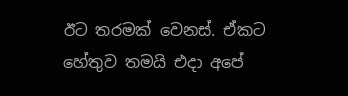ඊට තරමක් වෙනස්. ඒකට හේතුව තමයි එදා අපේ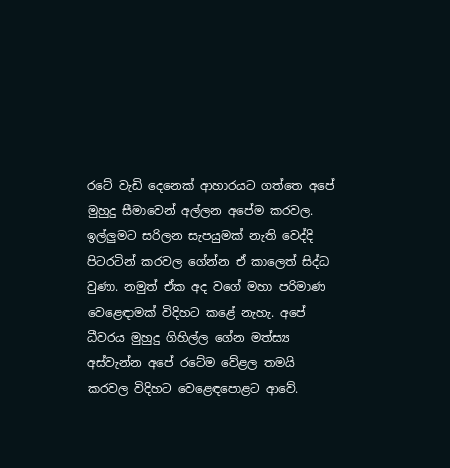රටේ වැඩි දෙනෙක් ආහාරයට ගත්තෙ අපේ මුහුදු සීමාවෙන් අල්ලන අපේම කරවල. ඉල්ලුමට සරිලන සැපයුමක් නැති වෙද්දි පිටරටින් කරවල ගේන්න ඒ කාලෙත් සිද්ධ වුණා. නමුත් ඒක අද වගේ මහා පරිමාණ වෙළෙඳාමක් විදිහට කළේ නැහැ. අපේ ධීවරය මුහුදු ගිහිල්ල ගේන මත්ස්‍ය අස්වැන්න අපේ රටේම වේළල තමයි කරවල විදිහට වෙළෙඳපොළට ආවේ.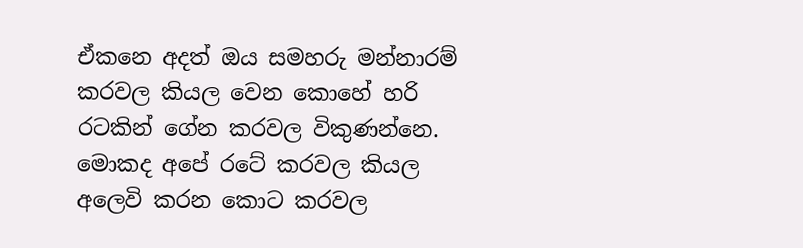ඒකනෙ අදත් ඔය සමහරු මන්නාරම් කරවල කියල වෙන කොහේ හරි රටකින් ගේන කරවල විකුණන්නෙ. මොකද අපේ රටේ කරවල කියල අලෙවි කරන කොට කරවල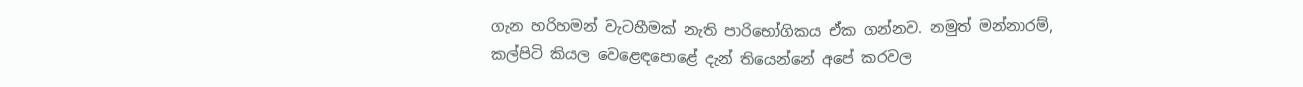ගැන හරිහමන් වැටහීමක් නැති පාරිභෝගිකය ඒක ගන්නව. නමුත් මන්නාරම්, කල්පිටි කියල වෙළෙඳපොළේ දැන් තියෙන්නේ අපේ කරවල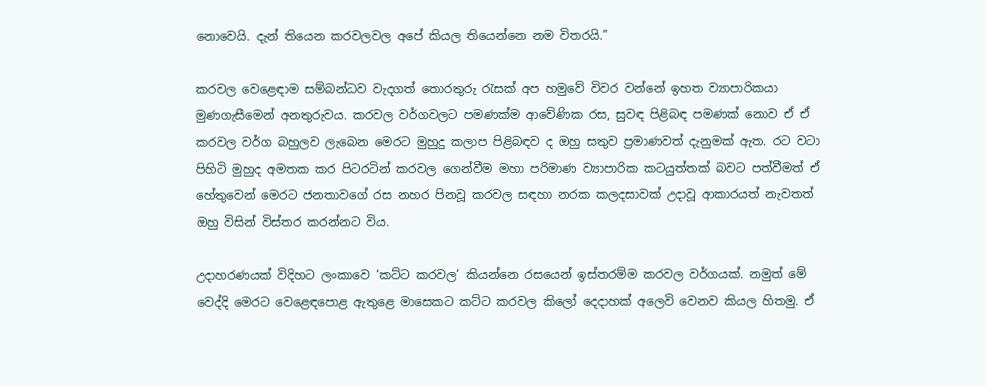නොවෙයි. දැන් තියෙන කරවලවල අපේ කියල තියෙන්නෙ නම විතරයි.”

කරවල වෙළෙඳාම සම්බන්ධව වැදගත් තොරතුරු රැසක් අප හමුවේ විවර වන්නේ ඉහත ව්‍යාපාරිකයා මුණගැසීමෙන් අනතුරුවය. කරවල වර්ගවලට පමණක්ම ආවේණික රස, සුවඳ පිළිබඳ පමණක් නොව ඒ ඒ කරවල වර්ග බහුලව ලැබෙන මෙරට මුහුදු කලාප පිළිබඳව ද ඔහු සතුව ප්‍රමාණවත් දැනුමක් ඇත. රට වටා පිහිටි මුහුද අමතක කර පිටරටින් කරවල ගෙන්වීම මහා පරිමාණ ව්‍යාපාරික කටයුත්තක් බවට පත්වීමත් ඒ හේතුවෙන් මෙරට ජනතාවගේ රස නහර පිනවූ කරවල සඳහා නරක කලදසාවක් උදාවූ ආකාරයත් නැවතත් ඔහු විසින් විස්තර කරන්නට විය.

උදාහරණයක් විදිහට ලංකාවෙ ‘කට්ට කරවල’ කියන්නෙ රසයෙන් ඉස්තරම්ම කරවල වර්ගයක්. නමුත් මේ වෙද්දි මෙරට වෙළෙඳපොළ ඇතුළෙ මාසෙකට කට්ට කරවල කිලෝ දෙදාහක් අලෙවි වෙනව කියල හිතමු. ඒ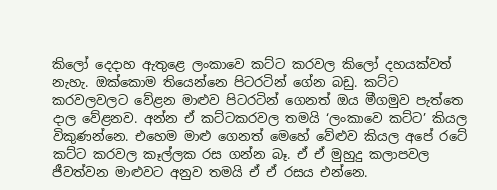කිලෝ දෙදාහ ඇතුළෙ ලංකාවෙ කට්ට කරවල කිලෝ දහයක්වත් නැහැ. ඔක්කොම තියෙන්නෙ පිටරටින් ගේන බඩු. කට්ට කරවලවලට වේළන මාළුව පිටරටින් ගෙනත් ඔය මීගමුව පැත්තෙ දාල වේළනව. අන්න ඒ කට්ටකරවල තමයි ‘ලංකාවෙ කට්ට’ කියල විකුණන්නෙ. එහෙම මාළු ගෙනත් මෙහේ වේළුව කියල අපේ රටේ කට්ට කරවල කෑල්ලක රස ගන්න බෑ. ඒ ඒ මුහුදු කලාපවල ජීවත්වන මාළුවට අනුව තමයි ඒ ඒ රසය එන්නෙ.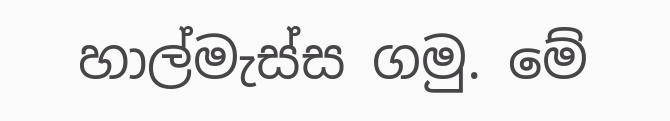හාල්මැස්ස ගමු. මේ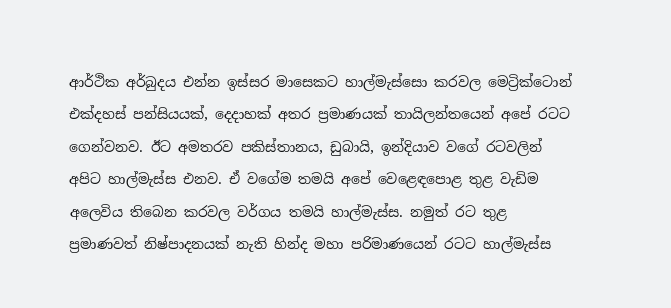ආර්ථික අර්බුදය එන්න ඉස්සර මාසෙකට හාල්මැස්සො කරවල මෙට්‍රික්ටොන් එක්දහස් පන්සියයක්, දෙදාහක් අතර ප්‍රමාණයක් තායිලන්තයෙන් අපේ රටට ගෙන්වනව. ඊට අමතරව පකිස්තානය, ඩුබායි, ඉන්දියාව වගේ රටවලින් අපිට හාල්මැස්ස එනව. ඒ වගේම තමයි අපේ වෙළෙඳපොළ තුළ වැඩිම අලෙවිය තිබෙන කරවල වර්ගය තමයි හාල්මැස්ස. නමුත් රට තුළ ප්‍රමාණවත් නිෂ්පාදනයක් නැති හින්ද මහා පරිමාණයෙන් රටට හාල්මැස්ස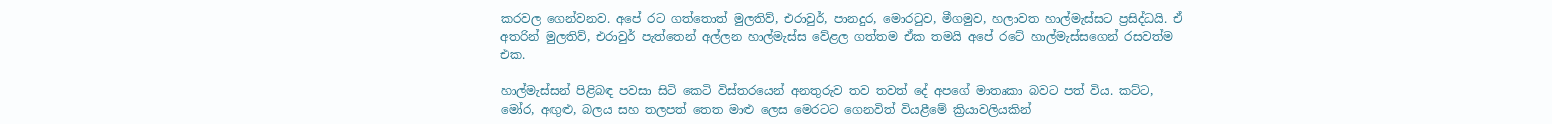කරවල ගෙන්වනව. අපේ රට ගත්තොත් මුලතිව්, එරාවුර්, පානදුර, මොරටුව, මීගමුව, හලාවත හාල්මැස්සට ප්‍රසිද්ධයි. ඒ අතරින් මුලතිව්, එරාවුර් පැත්තෙන් අල්ලන හාල්මැස්ස වේළල ගත්තම ඒක තමයි අපේ රටේ හාල්මැස්සගෙන් රසවත්ම එක.

හාල්මැස්සන් පිළිබඳ පවසා සිටි කෙටි විස්තරයෙන් අනතුරුව තව තවත් දේ අපගේ මාතෘකා බවට පත් විය. කට්ට, මෝර, අඟුළු, බලය සහ තලපත් තෙත මාළු ලෙස මෙරටට ගෙනවිත් වියළීමේ ක්‍රියාවලියකින්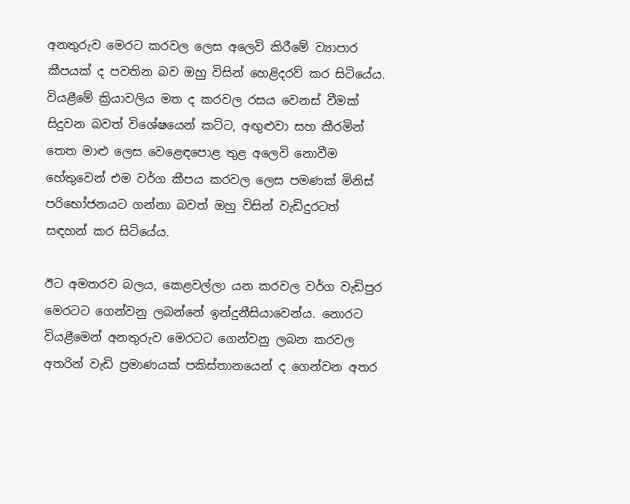අනතුරුව මෙරට කරවල ලෙස අලෙවි කිරීමේ ව්‍යාපාර කීපයක් ද පවතින බව ඔහු විසින් හෙළිදරව් කර සිටියේය. වියළීමේ ක්‍රියාවලිය මත ද කරවල රසය වෙනස් වීමක් සිදුවන බවත් විශේෂයෙන් කට්ට, අඟුළුවා සහ කීරමින් තෙත මාළු ලෙස වෙළෙඳපොළ තුළ අලෙවි නොවීම හේතුවෙන් එම වර්ග කීපය කරවල ලෙස පමණක් මිනිස් පරිභෝජනයට ගන්නා බවත් ඔහු විසින් වැඩිදුරටත් සඳහන් කර සිටියේය.

ඊට අමතරව බලය, කෙළවල්ලා යන කරවල වර්ග වැඩිපුර මෙරටට ගෙන්වනු ලබන්නේ ඉන්දුනීසියාවෙන්ය. නොරට වියළීමෙන් අනතුරුව මෙරටට ගෙන්වනු ලබන කරවල අතරින් වැඩි ප්‍රමාණයක් පකිස්තානයෙන් ද ගෙන්වන අතර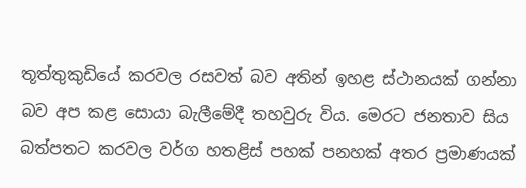තූත්තුකුඩියේ කරවල රසවත් බව අතින් ඉහළ ස්ථානයක් ගන්නා බව අප කළ සොයා බැලීමේදී තහවුරු විය. මෙරට ජනතාව සිය බත්පතට කරවල වර්ග හතළිස් පහක් පනහක් අතර ප්‍රමාණයක්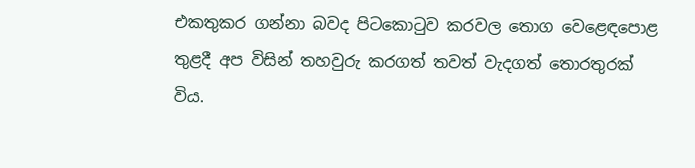එකතුකර ගන්නා බවද පිටකොටුව කරවල තොග වෙළෙඳපොළ තුළදී අප විසින් තහවුරු කරගත් තවත් වැදගත් තොරතුරක් විය.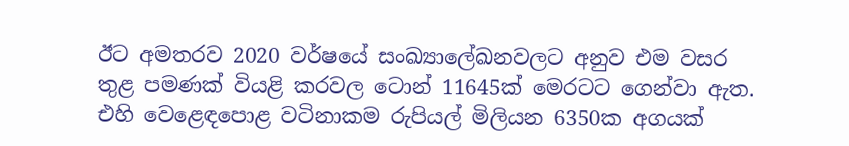ඊට අමතරව 2020 වර්ෂයේ සංඛ්‍යාලේඛනවලට අනුව එම වසර තුළ පමණක් වියළි කරවල ටොන් 11645ක් මෙරටට ගෙන්වා ඇත. එහි වෙළෙඳපොළ වටිනාකම රුපියල් මිලියන 6350ක අගයක්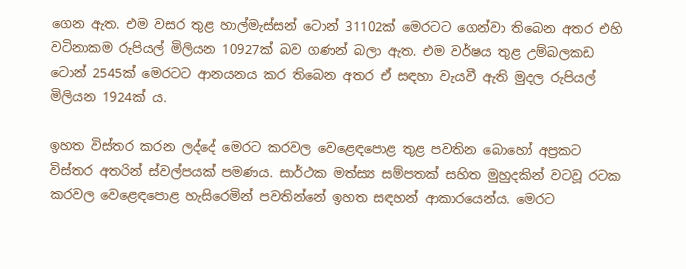ගෙන ඇත. එම වසර තුළ හාල්මැස්සන් ටොන් 31102ක් මෙරටට ගෙන්වා තිබෙන අතර එහි වටිනාකම රුපියල් මිලියන 10927ක් බව ගණන් බලා ඇත. එම වර්ෂය තුළ උම්බලකඩ ටොන් 2545ක් මෙරටට ආනයනය කර තිබෙන අතර ඒ සඳහා වැයවී ඇති මුදල රුපියල් මිලියන 1924ක් ය.

ඉහත විස්තර කරන ලද්දේ මෙරට කරවල වෙළෙඳපොළ තුළ පවතින බොහෝ අප්‍රකට විස්තර අතරින් ස්වල්පයක් පමණය. සාර්ථක මත්ස්‍ය සම්පතක් සහිත මුහුදකින් වටවූ රටක කරවල වෙළෙඳපොළ හැසිරෙමින් පවතින්නේ ඉහත සඳහන් ආකාරයෙන්ය. මෙරට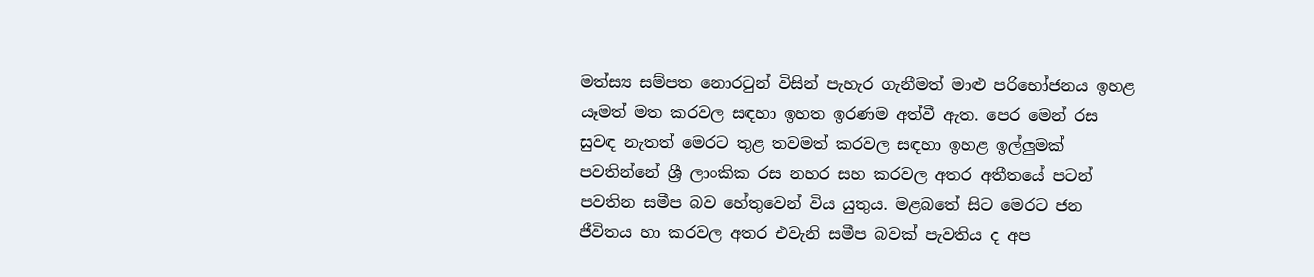මත්ස්‍ය සම්පත නොරටුන් විසින් පැහැර ගැනීමත් මාළු පරිභෝජනය ඉහළ යෑමත් මත කරවල සඳහා ඉහත ඉරණම අත්වී ඇත. පෙර මෙන් රස සුවඳ නැතත් මෙරට තුළ තවමත් කරවල සඳහා ඉහළ ඉල්ලුමක් පවතින්නේ ශ්‍රී ලාංකික රස නහර සහ කරවල අතර අතීතයේ පටන් පවතින සමීප බව හේතුවෙන් විය යුතුය. මළබතේ සිට මෙරට ජන ජීවිතය හා කරවල අතර එවැනි සමීප බවක් පැවතිය ද අප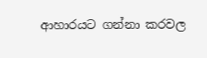ආහාරයට ගන්නා කරවල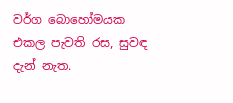වර්ග බොහෝමයක එකල පැවති රස, සුවඳ දැන් නැත.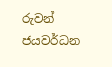රුවන් ජයවර්ධන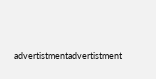advertistmentadvertistment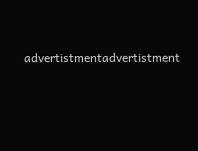advertistmentadvertistment